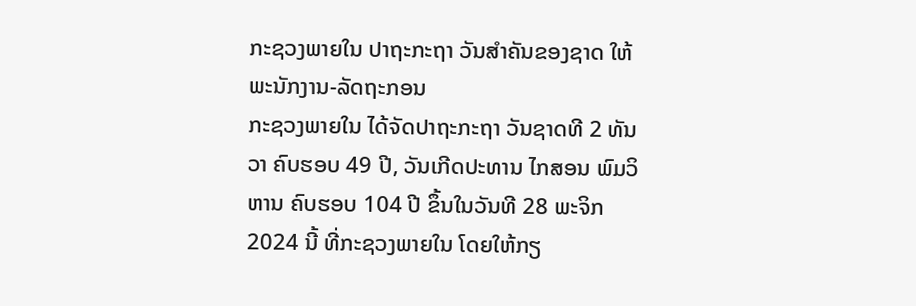ກະຊວງພາຍໃນ ປາຖະກະຖາ ວັນສໍາຄັນຂອງຊາດ ໃຫ້ພະນັກງານ-ລັດຖະກອນ
ກະຊວງພາຍໃນ ໄດ້ຈັດປາຖະກະຖາ ວັນຊາດທີ 2 ທັນວາ ຄົບຮອບ 49 ປີ, ວັນເກີດປະທານ ໄກສອນ ພົມວິຫານ ຄົບຮອບ 104 ປີ ຂຶ້ນໃນວັນທີ 28 ພະຈິກ 2024 ນີ້ ທີ່ກະຊວງພາຍໃນ ໂດຍໃຫ້ກຽ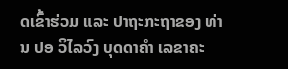ດເຂົ້າຮ່ວມ ແລະ ປາຖະກະຖາຂອງ ທ່ານ ປອ ວິໄລວົງ ບຸດດາຄໍາ ເລຂາຄະ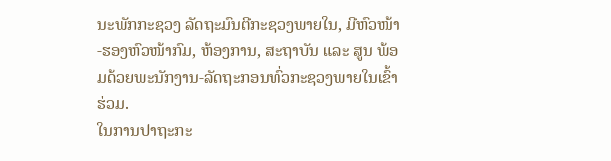ນະພັກກະຊວງ ລັດຖະມົນຕີກະຊວງພາຍໃນ, ມີຫົວໜ້າ-ຮອງຫົວໜ້າກົມ, ຫ້ອງການ, ສະຖາບັນ ແລະ ສູນ ພ້ອມດ້ວຍພະນັກງານ-ລັດຖະກອນທົ່ວກະຊວງພາຍໃນເຂົ້າຮ່ວມ.
ໃນການປາຖະກະ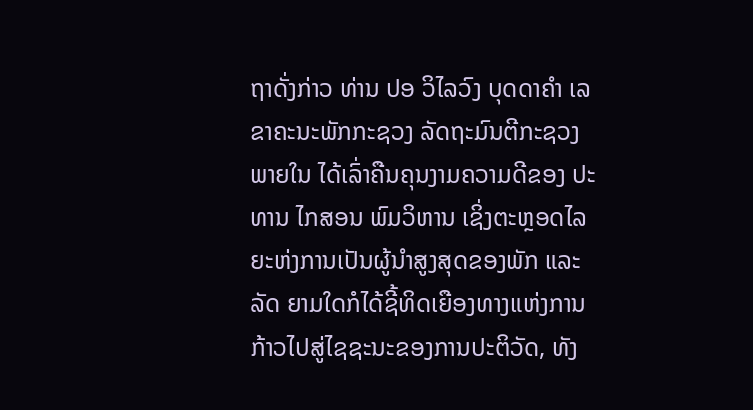ຖາດັ່ງກ່າວ ທ່ານ ປອ ວິໄລວົງ ບຸດດາຄໍາ ເລຂາຄະນະພັກກະຊວງ ລັດຖະມົນຕີກະຊວງພາຍໃນ ໄດ້ເລົ່າຄືນຄຸນງາມຄວາມດີຂອງ ປະທານ ໄກສອນ ພົມວິຫານ ເຊິ່ງຕະຫຼອດໄລຍະຫ່ງການເປັນຜູ້ນໍາສູງສຸດຂອງພັກ ແລະ ລັດ ຍາມໃດກໍໄດ້ຊີ້ທິດເຍືອງທາງແຫ່ງການກ້າວໄປສູ່ໄຊຊະນະຂອງການປະຕິວັດ, ທັງ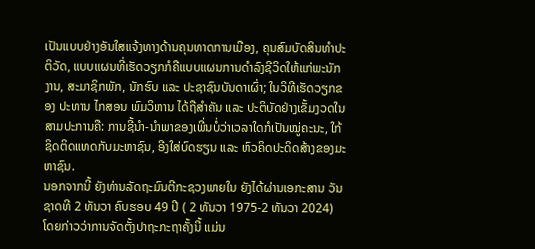ເປັນແບບຢ່າງອັນໃສແຈ້ງທາງດ້ານຄຸນທາດການເມືອງ, ຄຸນສົມບັດສິນທໍາປະຕິວັດ, ແບບແຜນທີ່ເຮັດວຽກກໍຄືແບບແຜນການດໍາລົງຊີວິດໃຫ້ແກ່ພະນັກງານ, ສະມາຊິກພັກ, ນັກຮົບ ແລະ ປະຊາຊົນບັນດາເຜົ່າ; ໃນວິທີເຮັດວຽກຂອງ ປະທານ ໄກສອນ ພົມວິຫານ ໄດ້ຖືສໍາຄັນ ແລະ ປະຕິບັດຢ່າງເຂັ້ມງວດໃນສາມປະການຄື: ການຊີ້ນໍາ-ນໍາພາຂອງເພີ່ນບໍ່ວ່າເວລາໃດກໍເປັນໝູ່ຄະນະ, ໃກ້ຊິດຕິດແທດກັບມະຫາຊົນ, ອີງໃສ່ບົດຮຽນ ແລະ ຫົວຄິດປະດິດສ້າງຂອງມະຫາຊົນ.
ນອກຈາກນີ້ ຍັງທ່ານລັດຖະມົນຕີກະຊວງພາຍໃນ ຍັງໄດ້ຜ່ານເອກະສານ ວັນຊາດທີ 2 ທັນວາ ຄົບຮອບ 49 ປີ ( 2 ທັນວາ 1975-2 ທັນວາ 2024) ໂດຍກ່າວວ່າການຈັດຕັ້ງປາຖະກະຖາຄັ້ງນີ້ ແມ່ນ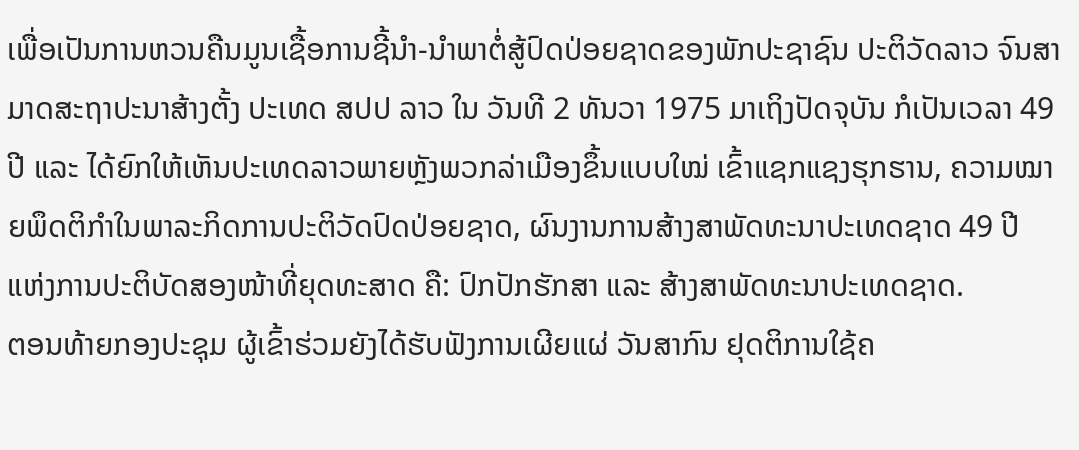ເພື່ອເປັນການຫວນຄືນມູນເຊື້ອການຊີ້ນໍາ-ນໍາພາຕໍ່ສູ້ປົດປ່ອຍຊາດຂອງພັກປະຊາຊົນ ປະຕິວັດລາວ ຈົນສາມາດສະຖາປະນາສ້າງຕັ້ງ ປະເທດ ສປປ ລາວ ໃນ ວັນທີ 2 ທັນວາ 1975 ມາເຖິງປັດຈຸບັນ ກໍເປັນເວລາ 49 ປີ ແລະ ໄດ້ຍົກໃຫ້ເຫັນປະເທດລາວພາຍຫຼັງພວກລ່າເມືອງຂຶ້ນແບບໃໝ່ ເຂົ້າແຊກແຊງຮຸກຮານ, ຄວາມໝາຍພຶດຕິກຳໃນພາລະກິດການປະຕິວັດປົດປ່ອຍຊາດ, ຜົນງານການສ້າງສາພັດທະນາປະເທດຊາດ 49 ປີ ແຫ່ງການປະຕິບັດສອງໜ້າທີ່ຍຸດທະສາດ ຄື: ປົກປັກຮັກສາ ແລະ ສ້າງສາພັດທະນາປະເທດຊາດ.
ຕອນທ້າຍກອງປະຊຸມ ຜູ້ເຂົ້າຮ່ວມຍັງໄດ້ຮັບຟັງການເຜີຍແຜ່ ວັນສາກົນ ຢຸດຕິການໃຊ້ຄ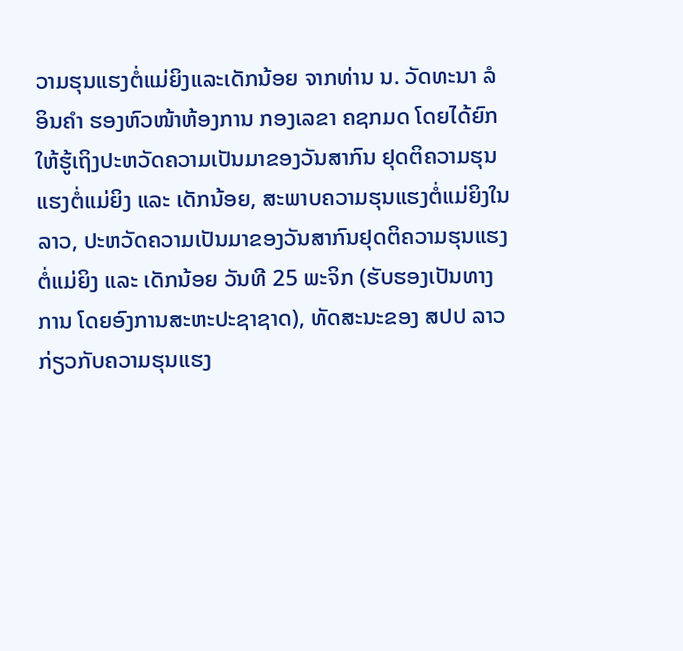ວາມຮຸນແຮງຕໍ່ແມ່ຍິງແລະເດັກນ້ອຍ ຈາກທ່ານ ນ. ວັດທະນາ ລໍອິນຄໍາ ຮອງຫົວໜ້າຫ້ອງການ ກອງເລຂາ ຄຊກມດ ໂດຍໄດ້ຍົກໃຫ້ຮູ້ເຖິງປະຫວັດຄວາມເປັນມາຂອງວັນສາກົນ ຢຸດຕິຄວາມຮຸນແຮງຕໍ່ແມ່ຍິງ ແລະ ເດັກນ້ອຍ, ສະພາບຄວາມຮຸນແຮງຕໍ່ແມ່ຍິງໃນ ລາວ, ປະຫວັດຄວາມເປັນມາຂອງວັນສາກົນຢຸດຕິຄວາມຮຸນແຮງຕໍ່ແມ່ຍິງ ແລະ ເດັກນ້ອຍ ວັນທີ 25 ພະຈິກ (ຮັບຮອງເປັນທາງການ ໂດຍອົງການສະຫະປະຊາຊາດ), ທັດສະນະຂອງ ສປປ ລາວ ກ່ຽວກັບຄວາມຮຸນແຮງ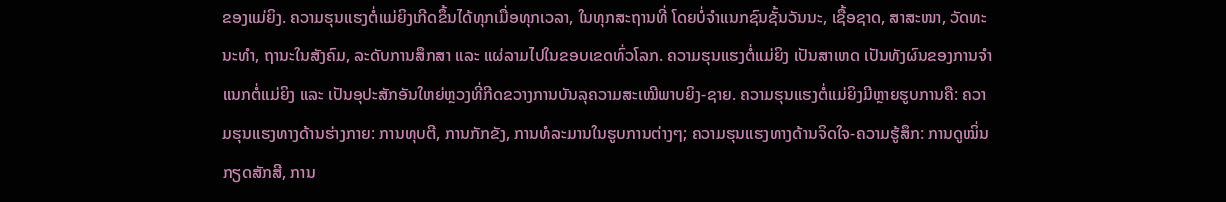ຂອງແມ່ຍິງ. ຄວາມຮຸນແຮງຕໍ່ແມ່ຍິງເກີດຂຶ້ນໄດ້ທຸກເມື່ອທຸກເວລາ, ໃນທຸກສະຖານທີ່ ໂດຍບໍ່ຈໍາແນກຊົນຊັ້ນວັນນະ, ເຊື້ອຊາດ, ສາສະໜາ, ວັດທະນະທໍາ, ຖານະໃນສັງຄົມ, ລະດັບການສຶກສາ ແລະ ແຜ່ລາມໄປໃນຂອບເຂດທົ່ວໂລກ. ຄວາມຮຸນແຮງຕໍ່ແມ່ຍິງ ເປັນສາເຫດ ເປັນທັງຜົນຂອງການຈໍາແນກຕໍ່ແມ່ຍິງ ແລະ ເປັນອຸປະສັກອັນໃຫຍ່ຫຼວງທີ່ກີດຂວາງການບັນລຸຄວາມສະເໝີພາບຍິງ-ຊາຍ. ຄວາມຮຸນແຮງຕໍ່ແມ່ຍິງມີຫຼາຍຮູບການຄື: ຄວາມຮຸນແຮງທາງດ້ານຮ່າງກາຍ: ການທຸບຕີ, ການກັກຂັງ, ການທໍລະມານໃນຮູບການຕ່າງໆ; ຄວາມຮຸນແຮງທາງດ້ານຈິດໃຈ-ຄວາມຮູ້ສຶກ: ການດູໝິ່ນກຽດສັກສີ, ການ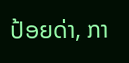ປ້ອຍດ່າ, ກາ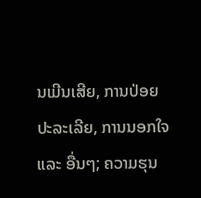ນເມີນເສີຍ, ການປ່ອຍປະລະເລີຍ, ການນອກໃຈ ແລະ ອື່ນໆ; ຄວາມຮຸນ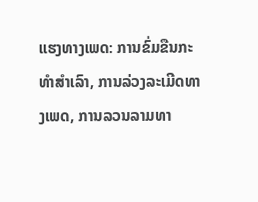ແຮງທາງເພດ: ການຂົ່ມຂືນກະທໍາສໍາເລົາ, ການລ່ວງລະເມີດທາງເພດ, ການລວນລາມທາ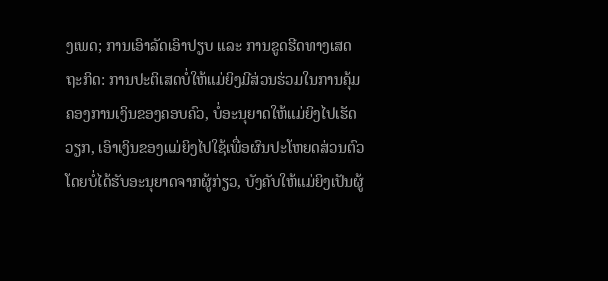ງເພດ; ການເອົາລັດເອົາປຽບ ແລະ ການຂູດຮີດທາງເສດຖະກິດ: ການປະຕິເສດບໍ່ໃຫ້ແມ່ຍິງມີສ່ວນຮ່ວມໃນການຄຸ້ມຄອງການເງິນຂອງຄອບຄົວ, ບໍ່ອະນຸຍາດໃຫ້ແມ່ຍິງໄປເຮັດວຽກ, ເອົາເງິນຂອງແມ່ຍິງໄປໃຊ້ເພື່ອຜົນປະໂຫຍດສ່ວນຕົວ ໂດຍບໍ່ໄດ້ຮັບອະນຸຍາດຈາກຜູ້ກ່ຽວ, ບັງຄັບໃຫ້ແມ່ຍິງເປັນຜູ້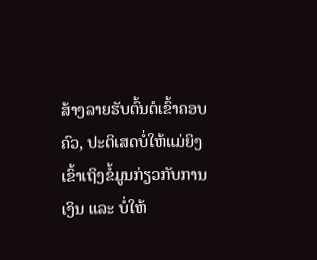ສ້າງລາຍຮັບຕົ້ນຕໍເຂົ້າຄອບຄົວ, ປະຕິເສດບໍ່ໃຫ້ແມ່ຍິງເຂົ້າເຖິງຂໍ້ມູນກ່ຽວກັບການເງິນ ແລະ ບໍ່ໃຫ້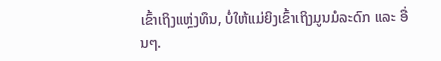ເຂົ້າເຖິງແຫຼ່ງທຶນ, ບໍ່ໃຫ້ແມ່ຍິງເຂົ້າເຖິງມູນມໍລະດົກ ແລະ ອື່ນໆ.